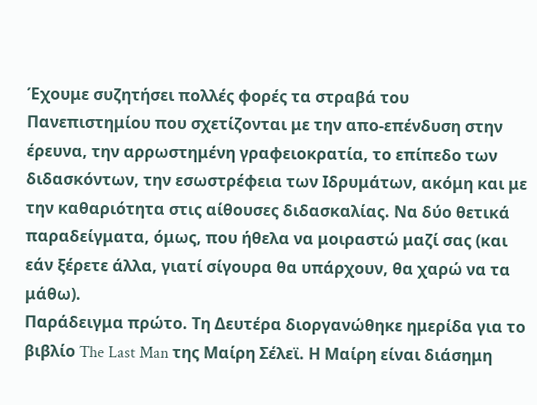Έχουμε συζητήσει πολλές φορές τα στραβά του Πανεπιστημίου που σχετίζονται με την απο-επένδυση στην έρευνα, την αρρωστημένη γραφειοκρατία, το επίπεδο των διδασκόντων, την εσωστρέφεια των Ιδρυμάτων, ακόμη και με την καθαριότητα στις αίθουσες διδασκαλίας. Να δύο θετικά παραδείγματα, όμως, που ήθελα να μοιραστώ μαζί σας (και εάν ξέρετε άλλα, γιατί σίγουρα θα υπάρχουν, θα χαρώ να τα μάθω).
Παράδειγμα πρώτο. Τη Δευτέρα διοργανώθηκε ημερίδα για το βιβλίο The Last Man της Μαίρη Σέλεϊ. Η Μαίρη είναι διάσημη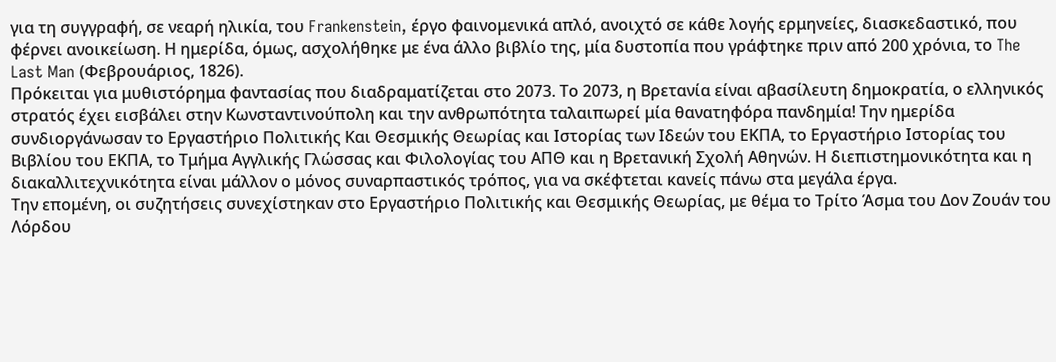για τη συγγραφή, σε νεαρή ηλικία, του Frankenstein, έργο φαινομενικά απλό, ανοιχτό σε κάθε λογής ερμηνείες, διασκεδαστικό, που φέρνει ανοικείωση. Η ημερίδα, όμως, ασχολήθηκε με ένα άλλο βιβλίο της, μία δυστοπία που γράφτηκε πριν από 200 χρόνια, το The Last Man (Φεβρουάριος, 1826).
Πρόκειται για μυθιστόρημα φαντασίας που διαδραματίζεται στο 2073. Το 2073, η Βρετανία είναι αβασίλευτη δημοκρατία, ο ελληνικός στρατός έχει εισβάλει στην Κωνσταντινούπολη και την ανθρωπότητα ταλαιπωρεί μία θανατηφόρα πανδημία! Την ημερίδα συνδιοργάνωσαν το Εργαστήριο Πολιτικής Και Θεσμικής Θεωρίας και Ιστορίας των Ιδεών του ΕΚΠΑ, το Εργαστήριο Ιστορίας του Βιβλίου του ΕΚΠΑ, το Τμήμα Αγγλικής Γλώσσας και Φιλολογίας του ΑΠΘ και η Βρετανική Σχολή Αθηνών. Η διεπιστημονικότητα και η διακαλλιτεχνικότητα είναι μάλλον ο μόνος συναρπαστικός τρόπος, για να σκέφτεται κανείς πάνω στα μεγάλα έργα.
Την επομένη, οι συζητήσεις συνεχίστηκαν στο Εργαστήριο Πολιτικής και Θεσμικής Θεωρίας, με θέμα το Τρίτο Άσμα του Δον Ζουάν του Λόρδου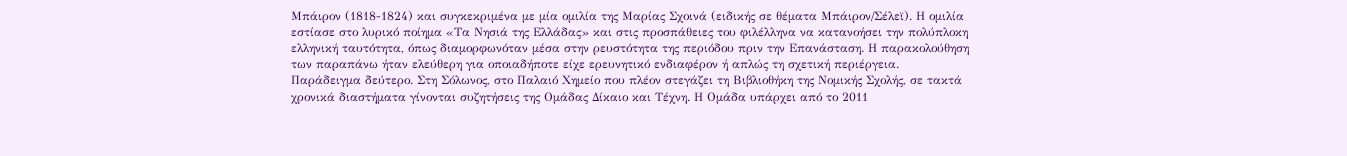Μπάιρον (1818-1824) και συγκεκριμένα με μία ομιλία της Μαρίας Σχοινά (ειδικής σε θέματα Μπάιρον/Σέλεϊ). Η ομιλία εστίασε στο λυρικό ποίημα «Τα Νησιά της Ελλάδας» και στις προσπάθειες του φιλέλληνα να κατανοήσει την πολύπλοκη ελληνική ταυτότητα, όπως διαμορφωνόταν μέσα στην ρευστότητα της περιόδου πριν την Επανάσταση. Η παρακολούθηση των παραπάνω ήταν ελεύθερη για οποιαδήποτε είχε ερευνητικό ενδιαφέρον ή απλώς τη σχετική περιέργεια.
Παράδειγμα δεύτερο. Στη Σόλωνος, στο Παλαιό Χημείο που πλέον στεγάζει τη Βιβλιοθήκη της Νομικής Σχολής, σε τακτά χρονικά διαστήματα γίνονται συζητήσεις της Ομάδας Δίκαιο και Τέχνη. Η Ομάδα υπάρχει από το 2011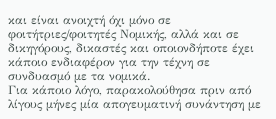και είναι ανοιχτή όχι μόνο σε φοιτήτριες/φοιτητές Νομικής, αλλά και σε δικηγόρους, δικαστές και οποιονδήποτε έχει κάποιο ενδιαφέρον για την τέχνη σε συνδυασμό με τα νομικά.
Για κάποιο λόγο, παρακολούθησα πριν από λίγους μήνες μία απογευματινή συνάντηση με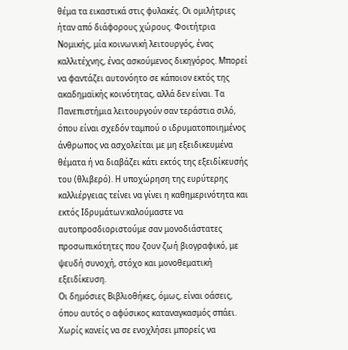θέμα τα εικαστικά στις φυλακές. Οι ομιλήτριες ήταν από διάφορους χώρους. Φοιτήτρια Νομικής, μία κοινωνική λειτουργός, ένας καλλιτέχνης, ένας ασκούμενος δικηγόρος. Μπορεί να φαντάζει αυτονόητο σε κάποιον εκτός της ακαδημαϊκής κοινότητας, αλλά δεν είναι. Τα Πανεπιστήμια λειτουργούν σαν τεράστια σιλό, όπου είναι σχεδόν ταμπού ο ιδρυματοποιημένος άνθρωπος να ασχολείται με μη εξειδικευμένα θέματα ή να διαβάζει κάτι εκτός της εξειδίκευσής του (θλιβερό). Η υποχώρηση της ευρύτερης καλλιέργειας τείνει να γίνει η καθημερινότητα και εκτός Ιδρυμάτων:καλούμαστε να αυτοπροσδιοριστούμε σαν μονοδιάστατες προσωπικότητες που ζουν ζωή βιογραφικό, με ψευδή συνοχή, στόχο και μονοθεματική εξειδίκευση.
Οι δημόσιες Βιβλιοθήκες, όμως, είναι οάσεις, όπου αυτός ο αφύσικος καταναγκασμός σπάει. Χωρίς κανείς να σε ενοχλήσει μπορείς να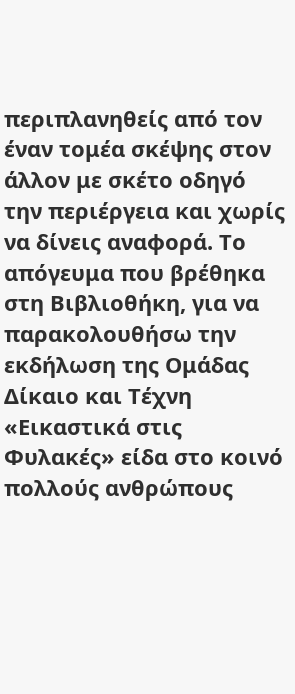περιπλανηθείς από τον έναν τομέα σκέψης στον άλλον με σκέτο οδηγό την περιέργεια και χωρίς να δίνεις αναφορά. Το απόγευμα που βρέθηκα στη Βιβλιοθήκη, για να παρακολουθήσω την εκδήλωση της Ομάδας Δίκαιο και Τέχνη «Εικαστικά στις Φυλακές» είδα στο κοινό πολλούς ανθρώπους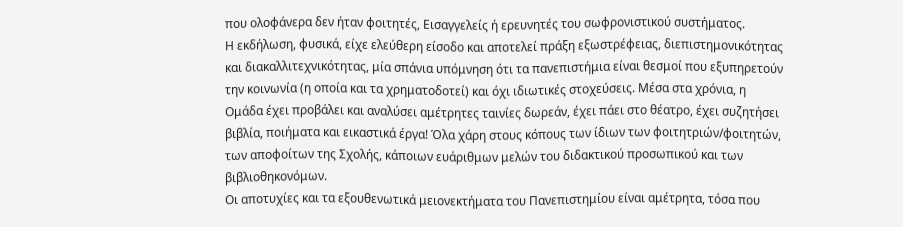που ολοφάνερα δεν ήταν φοιτητές, Εισαγγελείς ή ερευνητές του σωφρονιστικού συστήματος.
Η εκδήλωση, φυσικά, είχε ελεύθερη είσοδο και αποτελεί πράξη εξωστρέφειας, διεπιστημονικότητας και διακαλλιτεχνικότητας, μία σπάνια υπόμνηση ότι τα πανεπιστήμια είναι θεσμοί που εξυπηρετούν την κοινωνία (η οποία και τα χρηματοδοτεί) και όχι ιδιωτικές στοχεύσεις. Μέσα στα χρόνια, η Ομάδα έχει προβάλει και αναλύσει αμέτρητες ταινίες δωρεάν, έχει πάει στο θέατρο, έχει συζητήσει βιβλία, ποιήματα και εικαστικά έργα! Όλα χάρη στους κόπους των ίδιων των φοιτητριών/φοιτητών, των αποφοίτων της Σχολής, κάποιων ευάριθμων μελών του διδακτικού προσωπικού και των βιβλιοθηκονόμων.
Οι αποτυχίες και τα εξουθενωτικά μειονεκτήματα του Πανεπιστημίου είναι αμέτρητα, τόσα που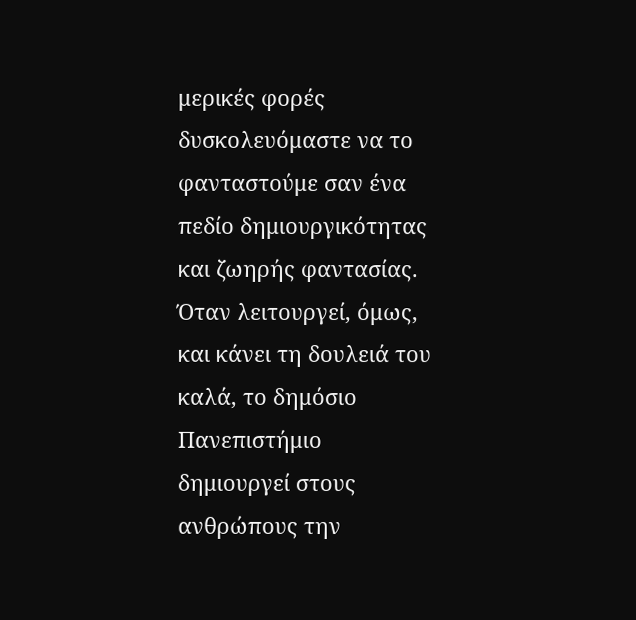μερικές φορές δυσκολευόμαστε να το φανταστούμε σαν ένα πεδίο δημιουργικότητας και ζωηρής φαντασίας. Όταν λειτουργεί, όμως, και κάνει τη δουλειά του καλά, το δημόσιο Πανεπιστήμιο δημιουργεί στους ανθρώπους την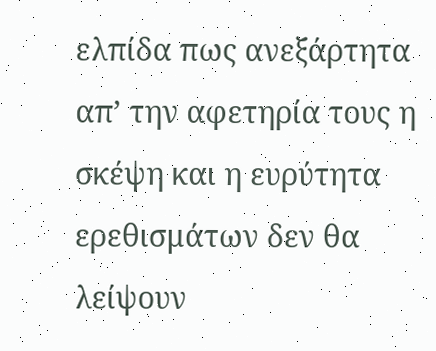ελπίδα πως ανεξάρτητα απ’ την αφετηρία τους η σκέψη και η ευρύτητα ερεθισμάτων δεν θα λείψουν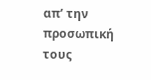απ’ την προσωπική τους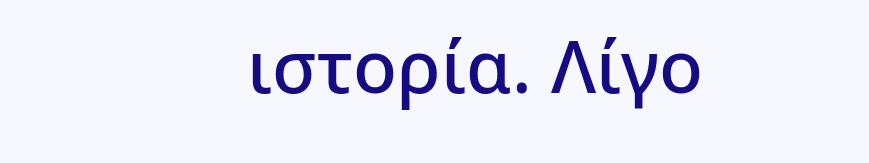ιστορία. Λίγο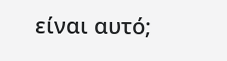είναι αυτό;